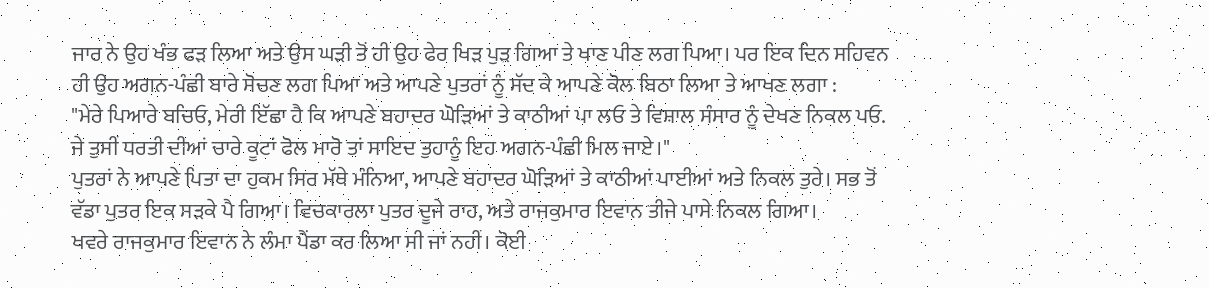ਜਾਰ ਨੇ ਉਹ ਖੰਭ ਫੜ ਲਿਆ ਅਤੇ ਉਸ ਘੜੀ ਤੋਂ ਹੀ ਉਹ ਫੇਰ ਖਿੜ ਪੁੜ ਗਿਆ ਤੇ ਖਾਣ ਪੀਣ ਲਗ ਪਿਆ। ਪਰ ਇਕ ਦਿਨ ਸਹਿਵਨ ਹੀ ਉਹ ਅਗਨ-ਪੰਛੀ ਬਾਰੇ ਸੋਚਣ ਲਗ ਪਿਆ ਅਤੇ ਆਪਣੇ ਪੁਤਰਾਂ ਨੂੰ ਸੱਦ ਕੇ ਆਪਣੇ ਕੋਲ ਬਿਠਾ ਲਿਆ ਤੇ ਆਖਣ ਲਗਾ :
"ਮੇਰੇ ਪਿਆਰੇ ਬਚਿਓ, ਮੇਰੀ ਇੱਛਾ ਹੈ ਕਿ ਆਪਣੇ ਬਹਾਦਰ ਘੋੜਿਆਂ ਤੇ ਕਾਠੀਆਂ ਪਾ ਲਓ ਤੇ ਵਿਸ਼ਾਲ ਸੰਸਾਰ ਨੂੰ ਦੇਖਣ ਨਿਕਲ ਪਓ. ਜੇ ਤੁਸੀਂ ਧਰਤੀ ਦੀਆਂ ਚਾਰੇ ਕੂਟਾਂ ਫੋਲ ਮਾਰੋ ਤਾਂ ਸਾਇਦ ਤੁਹਾਨੂੰ ਇਹ ਅਗਨ-ਪੰਛੀ ਮਿਲ ਜਾਏ।"
ਪੁਤਰਾਂ ਨੇ ਆਪਣੇ ਪਿਤਾ ਦਾ ਹੁਕਮ ਸਿਰ ਮੱਥੇ ਮੰਨਿਆ, ਆਪਣੇ ਬਹਾਦਰ ਘੋੜਿਆਂ ਤੇ ਕਾਠੀਆਂ ਪਾਈਆਂ ਅਤੇ ਨਿਕਲ ਤੁਰੇ। ਸਭ ਤੋਂ ਵੱਡਾ ਪੁਤਰ ਇਕ ਸੜਕੇ ਪੈ ਗਿਆ। ਵਿਚਕਾਰਲਾ ਪੁਤਰ ਦੂਜੇ ਰਾਹ, ਅਤੇ ਰਾਜਕੁਮਾਰ ਇਵਾਨ ਤੀਜੇ ਪਾਸੇ ਨਿਕਲ ਗਿਆ।
ਖਵਰੇ ਰਾਜਕੁਮਾਰ ਇਵਾਨ ਨੇ ਲੰਮਾ ਪੈਂਡਾ ਕਰ ਲਿਆ ਸੀ ਜਾਂ ਨਹੀਂ। ਕੋਈ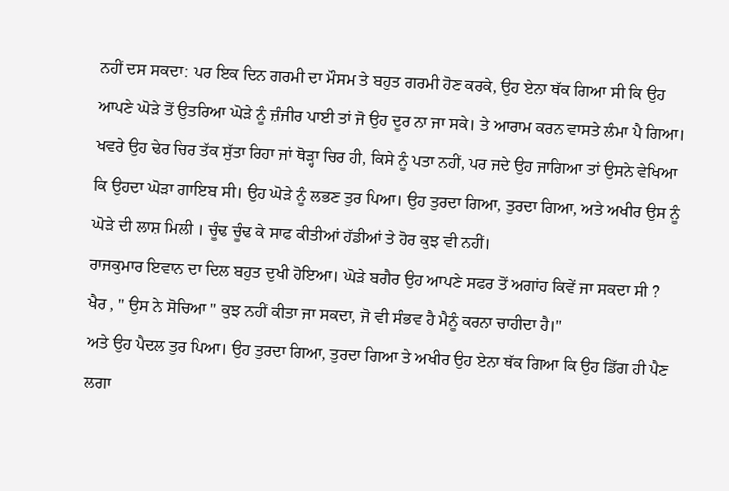ਨਹੀਂ ਦਸ ਸਕਦਾ: ਪਰ ਇਕ ਦਿਨ ਗਰਮੀ ਦਾ ਮੌਸਮ ਤੇ ਬਹੁਤ ਗਰਮੀ ਹੋਣ ਕਰਕੇ, ਉਹ ਏਨਾ ਥੱਕ ਗਿਆ ਸੀ ਕਿ ਉਹ ਆਪਣੇ ਘੋੜੇ ਤੋਂ ਉਤਰਿਆ ਘੋੜੇ ਨੂੰ ਜ਼ੰਜੀਰ ਪਾਈ ਤਾਂ ਜੋ ਉਹ ਦੂਰ ਨਾ ਜਾ ਸਕੇ। ਤੇ ਆਰਾਮ ਕਰਨ ਵਾਸਤੇ ਲੰਮਾ ਪੈ ਗਿਆ।
ਖਵਰੇ ਉਹ ਢੇਰ ਚਿਰ ਤੱਕ ਸੁੱਤਾ ਰਿਹਾ ਜਾਂ ਥੋੜ੍ਹਾ ਚਿਰ ਹੀ, ਕਿਸੇ ਨੂੰ ਪਤਾ ਨਹੀਂ, ਪਰ ਜਦੇ ਉਹ ਜਾਗਿਆ ਤਾਂ ਉਸਨੇ ਵੇਖਿਆ ਕਿ ਉਹਦਾ ਘੋੜਾ ਗਾਇਬ ਸੀ। ਉਹ ਘੋੜੇ ਨੂੰ ਲਭਣ ਤੁਰ ਪਿਆ। ਉਹ ਤੁਰਦਾ ਗਿਆ, ਤੁਰਦਾ ਗਿਆ, ਅਤੇ ਅਖੀਰ ਉਸ ਨੂੰ ਘੋੜੇ ਦੀ ਲਾਸ਼ ਮਿਲੀ । ਚੂੰਢ ਚੂੰਢ ਕੇ ਸਾਫ ਕੀਤੀਆਂ ਹੱਡੀਆਂ ਤੇ ਹੋਰ ਕੁਝ ਵੀ ਨਹੀਂ।
ਰਾਜਕੁਮਾਰ ਇਵਾਨ ਦਾ ਦਿਲ ਬਹੁਤ ਦੁਖੀ ਹੋਇਆ। ਘੋੜੇ ਬਗੈਰ ਉਹ ਆਪਣੇ ਸਫਰ ਤੋਂ ਅਗਾਂਹ ਕਿਵੇਂ ਜਾ ਸਕਦਾ ਸੀ ?
ਖੈਰ , " ਉਸ ਨੇ ਸੋਚਿਆ " ਕੁਝ ਨਹੀਂ ਕੀਤਾ ਜਾ ਸਕਦਾ, ਜੋ ਵੀ ਸੰਭਵ ਹੈ ਮੈਨੂੰ ਕਰਨਾ ਚਾਹੀਦਾ ਹੈ।"
ਅਤੇ ਉਹ ਪੈਦਲ ਤੁਰ ਪਿਆ। ਉਹ ਤੁਰਦਾ ਗਿਆ, ਤੁਰਦਾ ਗਿਆ ਤੇ ਅਖੀਰ ਉਹ ਏਨਾ ਥੱਕ ਗਿਆ ਕਿ ਉਹ ਡਿੱਗ ਹੀ ਪੈਣ ਲਗਾ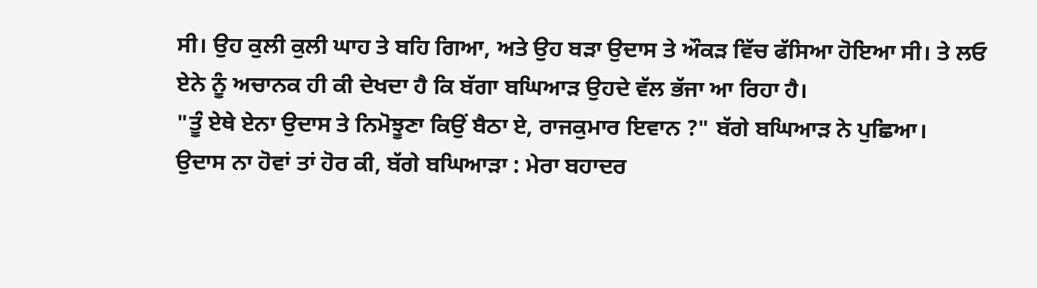ਸੀ। ਉਹ ਕੁਲੀ ਕੁਲੀ ਘਾਹ ਤੇ ਬਹਿ ਗਿਆ, ਅਤੇ ਉਹ ਬੜਾ ਉਦਾਸ ਤੇ ਔਕੜ ਵਿੱਚ ਫੱਸਿਆ ਹੋਇਆ ਸੀ। ਤੇ ਲਓ ਏਨੇ ਨੂੰ ਅਚਾਨਕ ਹੀ ਕੀ ਦੇਖਦਾ ਹੈ ਕਿ ਬੱਗਾ ਬਘਿਆੜ ਉਹਦੇ ਵੱਲ ਭੱਜਾ ਆ ਰਿਹਾ ਹੈ।
"ਤੂੰ ਏਥੇ ਏਨਾ ਉਦਾਸ ਤੇ ਨਿਮੋਝੂਣਾ ਕਿਉਂ ਬੈਠਾ ਏ, ਰਾਜਕੁਮਾਰ ਇਵਾਨ ?" ਬੱਗੇ ਬਘਿਆੜ ਨੇ ਪੁਛਿਆ।
ਉਦਾਸ ਨਾ ਹੋਵਾਂ ਤਾਂ ਹੋਰ ਕੀ, ਬੱਗੇ ਬਘਿਆੜਾ : ਮੇਰਾ ਬਹਾਦਰ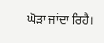ਘੋੜਾ ਜਾਂਦਾ ਰਿਹੈ।